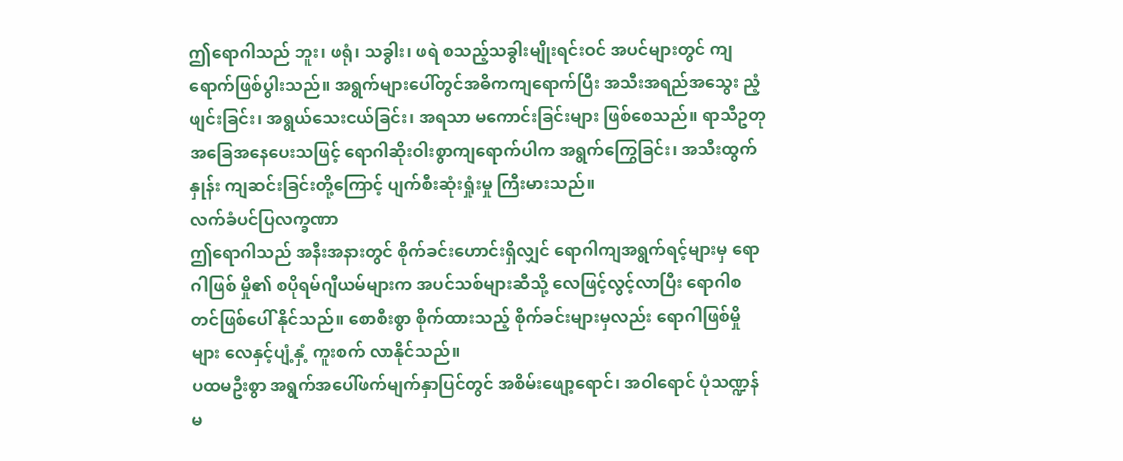ဤရောဂါသည် ဘူး၊ ဖရုံ၊ သခွါး၊ ဖရဲ စသည့်သခွါးမျိုးရင်းဝင် အပင်များတွင် ကျရောက်ဖြစ်ပွါးသည်။ အရွက်များပေါ်တွင်အဓိကကျရောက်ပြီး အသီးအရည်အသွေး ညံ့ဖျင်းခြင်း၊ အရွယ်သေးငယ်ခြင်း၊ အရသာ မကောင်းခြင်းများ ဖြစ်စေသည်။ ရာသီဥတု အခြေအနေပေးသဖြင့် ရောဂါဆိုးဝါးစွာကျရောက်ပါက အရွက်ကြွေခြင်း၊ အသီးထွက်နှုန်း ကျဆင်းခြင်းတို့ကြောင့် ပျက်စီးဆုံးရှုံးမှု ကြီးမားသည်။
လက်ခံပင်ပြလက္ခဏာ
ဤရောဂါသည် အနီးအနားတွင် စိုက်ခင်းဟောင်းရှိလျှင် ရောဂါကျအရွက်ရင့်များမှ ရောဂါဖြစ် မှို၏ စပိုရမ်ဂျီယမ်များက အပင်သစ်များဆီသို့ လေဖြင့်လွင့်လာပြီး ရောဂါစတင်ဖြစ်ပေါ် နိုင်သည်။ စောစီးစွာ စိုက်ထားသည့် စိုက်ခင်းများမှလည်း ရောဂါဖြစ်မှိုများ လေနှင့်ပျံ့နှံ့ ကူးစက် လာနိုင်သည်။
ပထမဦးစွာ အရွက်အပေါ်ဖက်မျက်နှာပြင်တွင် အစိမ်းဖျော့ရောင်၊ အဝါရောင် ပုံသဏ္ဍန်မ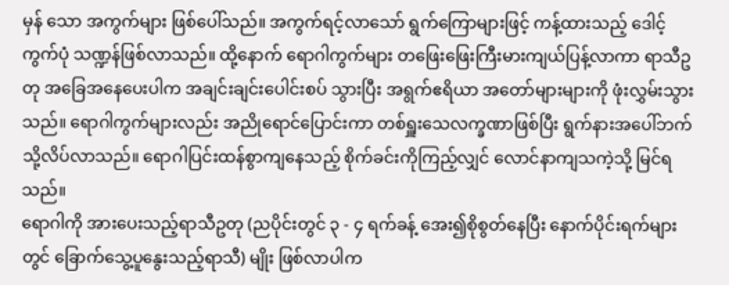မှန် သော အကွက်များ ဖြစ်ပေါ်သည်။ အကွက်ရင့်လာသော် ရွက်ကြောများဖြင့် ကန့်ထားသည့် ဒေါင့်ကွက်ပုံ သဏ္ဍန်ဖြစ်လာသည်။ ထို့နောက် ရောဂါကွက်များ တဖြေးဖြေးကြီးမားကျယ်ပြန့်လာကာ ရာသီဥတု အခြေအနေပေးပါက အချင်းချင်းပေါင်းစပ် သွားပြီး အရွက်ဧရိယာ အတော်များများကို ဖုံးလွှမ်းသွားသည်။ ရောဂါကွက်များလည်း အညိုရောင်ပြောင်းကာ တစ်ရှူးသေလက္ခဏာဖြစ်ပြီး ရွက်နားအပေါ်ဘက်သို့လိပ်လာသည်။ ရောဂါပြင်းထန်စွာကျနေသည့် စိုက်ခင်းကိုကြည့်လျှင် လောင်နာကျသကဲ့သို့ မြင်ရသည်။
ရောဂါကို အားပေးသည့်ရာသီဥတု (ညပိုင်းတွင် ၃ - ၄ ရက်ခန့် အေး၍စိုစွတ်နေပြီး နောက်ပိုင်းရက်များတွင် ခြောက်သွေ့ပူနွေးသည့်ရာသီ) မျိုး ဖြစ်လာပါက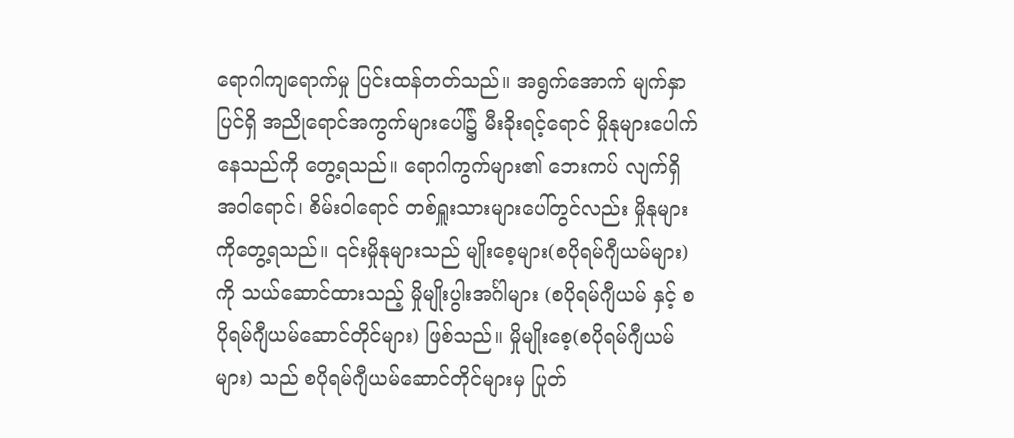ရောဂါကျရောက်မှု ပြင်းထန်တတ်သည်။ အရွက်အောက် မျက်နှာပြင်ရှိ အညိုရောင်အကွက်များပေါ်၌ မီးခိုးရင့်ရောင် မှိုနုများပေါက်နေသည်ကို တွေ့ရသည်။ ရောဂါကွက်များ၏ ဘေးကပ် လျက်ရှိ အဝါရောင်၊ စိမ်းဝါရောင် တစ်ရှူးသားများပေါ်တွင်လည်း မှိုနုများကိုတွေ့ရသည်။ ၎င်းမှိုနုများသည် မျိုးစေ့များ(စပိုရမ်ဂျီယမ်များ)ကို သယ်ဆောင်ထားသည့် မှိုမျိုးပွါးအင်္ဂါများ (စပိုရမ်ဂျီယမ် နှင့် စပိုရမ်ဂျီယမ်ဆောင်တိုင်များ) ဖြစ်သည်။ မှိုမျိုးစေ့(စပိုရမ်ဂျီယမ်များ) သည် စပိုရမ်ဂျီယမ်ဆောင်တိုင်များမှ ပြုတ်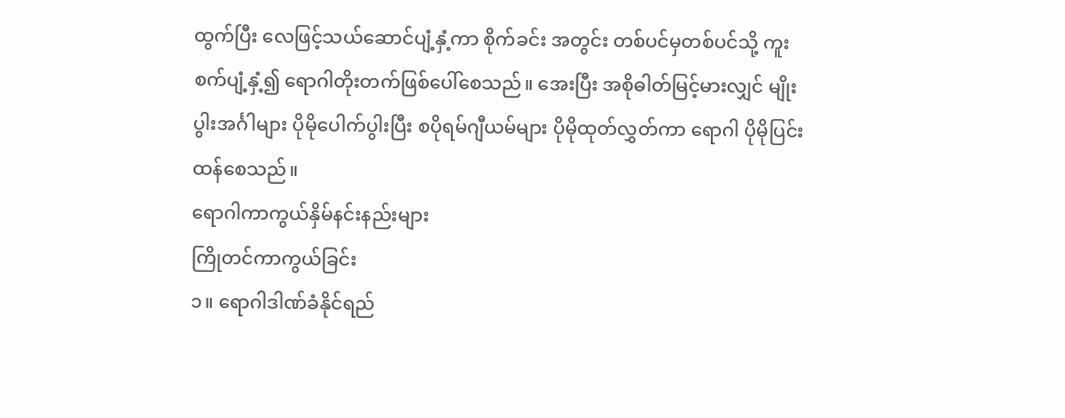ထွက်ပြီး လေဖြင့်သယ်ဆောင်ပျံ့နှံ့ကာ စိုက်ခင်း အတွင်း တစ်ပင်မှတစ်ပင်သို့ ကူးစက်ပျံ့နှံ့၍ ရောဂါတိုးတက်ဖြစ်ပေါ်စေသည်။ အေးပြီး အစိုဓါတ်မြင့်မားလျှင် မျိုးပွါးအင်္ဂါများ ပိုမိုပေါက်ပွါးပြီး စပိုရမ်ဂျီယမ်များ ပိုမိုထုတ်လွှတ်ကာ ရောဂါ ပိုမိုပြင်းထန်စေသည်။
ရောဂါကာကွယ်နှိမ်နင်းနည်းများ
ကြိုတင်ကာကွယ်ခြင်း
၁။ ရောဂါဒါဏ်ခံနိုင်ရည်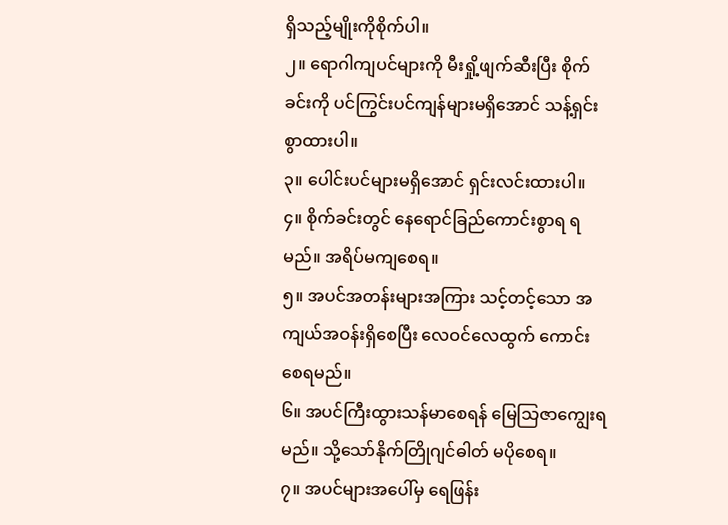ရှိသည့်မျိုးကိုစိုက်ပါ။
၂။ ရောဂါကျပင်များကို မီးရှို့ဖျက်ဆီးပြီး စိုက်ခင်းကို ပင်ကြွင်းပင်ကျန်များမရှိအောင် သန့်ရှင်း စွာထားပါ။
၃။ ပေါင်းပင်များမရှိအောင် ရှင်းလင်းထားပါ။
၄။ စိုက်ခင်းတွင် နေရောင်ခြည်ကောင်းစွာရ ရမည်။ အရိပ်မကျစေရ။
၅။ အပင်အတန်းများအကြား သင့်တင့်သော အကျယ်အဝန်းရှိစေပြီး လေဝင်လေထွက် ကောင်းစေရမည်။
၆။ အပင်ကြီးထွားသန်မာစေရန် မြေသြဇာကျွေးရမည်။ သို့သော်နိုက်တြိုဂျင်ဓါတ် မပိုစေရ။
၇။ အပင်များအပေါ်မှ ရေဖြန်း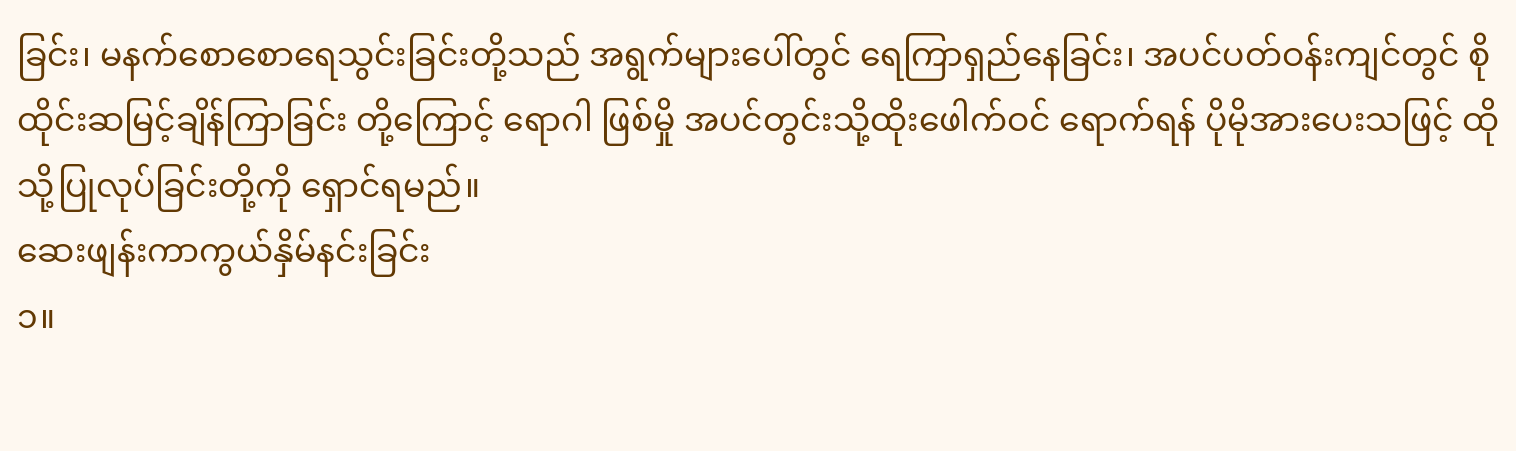ခြင်း၊ မနက်စောစောရေသွင်းခြင်းတို့သည် အရွက်များပေါ်တွင် ရေကြာရှည်နေခြင်း၊ အပင်ပတ်ဝန်းကျင်တွင် စိုထိုင်းဆမြင့်ချိန်ကြာခြင်း တို့ကြောင့် ရောဂါ ဖြစ်မှို အပင်တွင်းသို့ထိုးဖေါက်ဝင် ရောက်ရန် ပိုမိုအားပေးသဖြင့် ထိုသို့ပြုလုပ်ခြင်းတို့ကို ရှောင်ရမည်။
ဆေးဖျန်းကာကွယ်နှိမ်နင်းခြင်း
၁။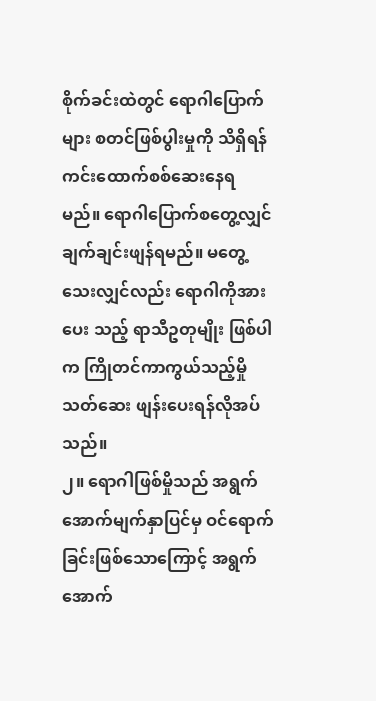စိုက်ခင်းထဲတွင် ရောဂါပြောက်များ စတင်ဖြစ်ပွါးမှုကို သိရှိရန် ကင်းထောက်စစ်ဆေးနေရ မည်။ ရောဂါပြောက်စတွေ့လျှင် ချက်ချင်းဖျန်ရမည်။ မတွေ့သေးလျှင်လည်း ရောဂါကိုအားပေး သည့် ရာသီဥတုမျိုး ဖြစ်ပါက ကြိုတင်ကာကွယ်သည့်မှိုသတ်ဆေး ဖျန်းပေးရန်လိုအပ်သည်။
၂။ ရောဂါဖြစ်မှိုသည် အရွက်အောက်မျက်နှာပြင်မှ ဝင်ရောက်ခြင်းဖြစ်သောကြောင့် အရွက် အောက်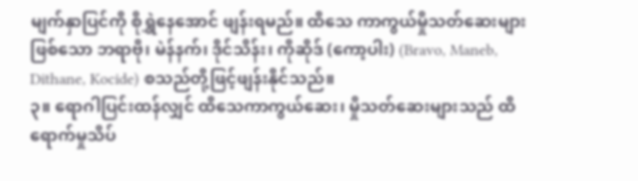မျက်နှာပြင်ကို စိုရွှဲနေအောင် ဖျန်းရမည်။ ထိသေ ကာကွယ်မှိုသတ်ဆေးများဖြစ်သော ဘရာဗို၊ မဲန်နက်၊ ဒိုင်သိန်း၊ ကိုဆိုဒ် (ကော့ပါး) (Bravo, Maneb, Dithane, Kocide) စသည်တို့ဖြင့်ဖျန်းနိုင်သည်။
၃။ ရောဂါပြင်းထန်လျှင် ထိသေကာကွယ်ဆေး၊ မှိုသတ်ဆေးများသည် ထိရောက်မှုသိပ်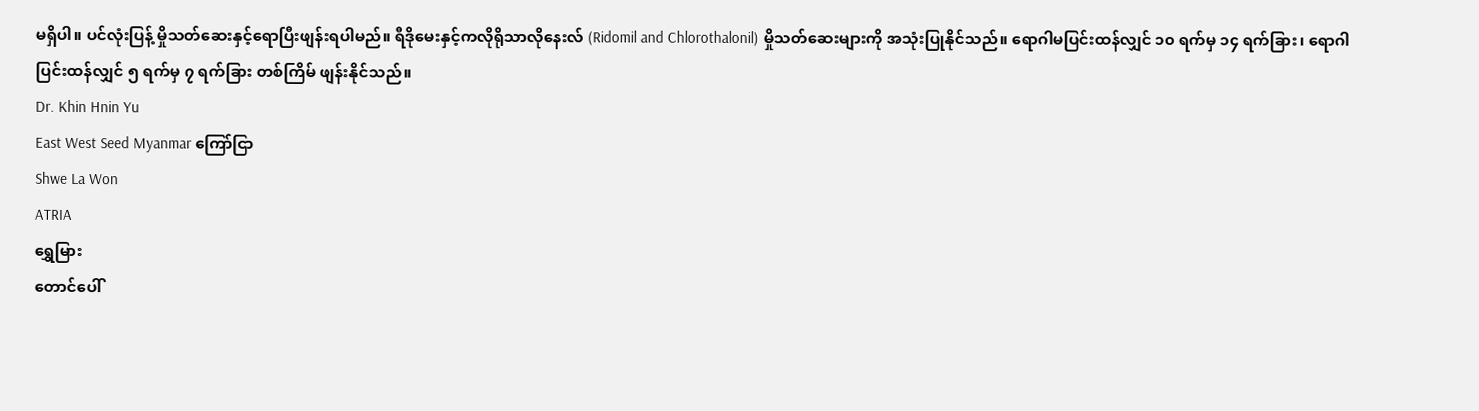မရှိပါ။ ပင်လုံးပြန့် မှိုသတ်ဆေးနှင့်ရောပြီးဖျန်းရပါမည်။ ရီဒိုမေးနှင့်ကလိုရိုသာလိုနေးလ် (Ridomil and Chlorothalonil) မှိုသတ်ဆေးများကို အသုံးပြုနိုင်သည်။ ရောဂါမပြင်းထန်လျှင် ၁၀ ရက်မှ ၁၄ ရက်ခြား၊ ရောဂါပြင်းထန်လျှင် ၅ ရက်မှ ၇ ရက်ခြား တစ်ကြိမ် ဖျန်းနိုင်သည်။
Dr. Khin Hnin Yu
East West Seed Myanmar ကြော်ငြာ
Shwe La Won
ATRIA
ရွှေမြား
တောင်ပေါ်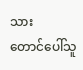သား
တောင်ပေါ်သူ